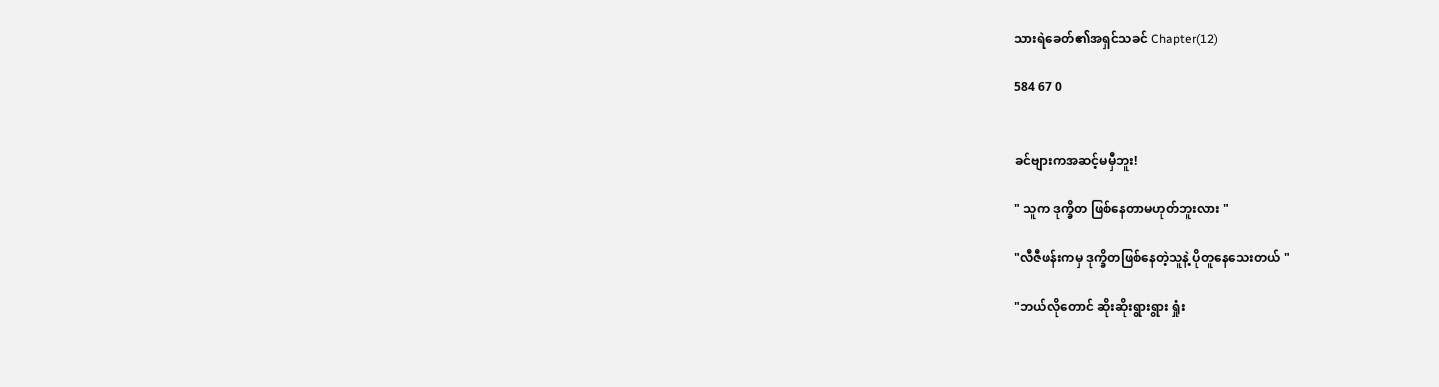သားရဲခေတ်၏အရှင်သခင် Chapter(12)

584 67 0


ခင်ဗျားကအဆင့်မမှီဘူး!

" သူက ဒုက္ခိတ ဖြစ်နေတာမဟုတ်ဘူးလား "

"လီဇီဖန်းကမှ ဒုက္ခိတဖြစ်နေတဲ့သူနဲ့ ပိုတူနေသေးတယ် "

"ဘယ်လိုတောင် ဆိုးဆိုးရွားရွား ရှုံး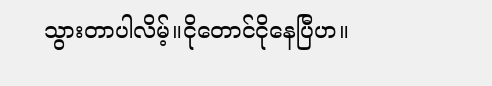သွားတာပါလိမ့်။ငိုတောင်ငိုနေပြီဟ။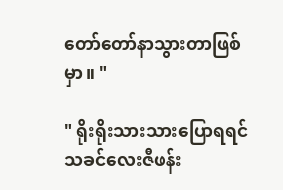တော်တော်နာသွားတာဖြစ်မှာ။ "

" ရိုးရိုးသားသားပြောရရင် သခင်လေးဇီဖန်း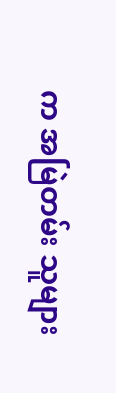က အမြဲတမ်း သူများ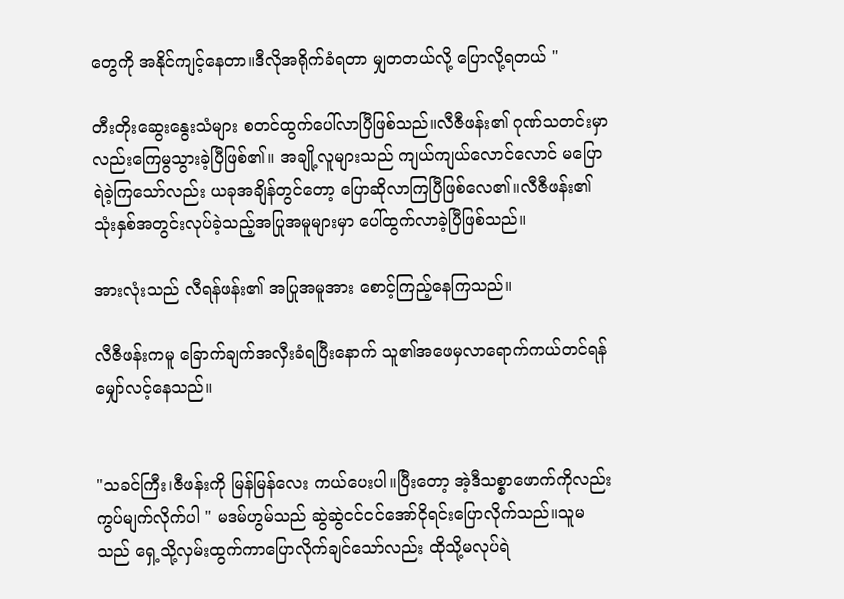တွေကို အနိုင်ကျင့်နေတာ။ဒီလိုအရိုက်ခံရတာ မျှတတယ်လို့ ပြောလို့ရတယ် "

တီးတိုးဆွေးနွေးသံများ စတင်ထွက်ပေါ်လာပြီဖြစ်သည်။လီဇီဖန်း၏ ဂုဏ်သတင်းမှာလည်းကြေမွသွားခဲ့ပြီဖြစ်၏။ အချို့လူများသည် ကျယ်ကျယ်လောင်လောင် မပြောရဲခဲ့ကြသော်လည်း ယခုအချိန်တွင်တော့ ပြောဆိုလာကြပြီဖြစ်လေ၏။လီဇီဖန်း၏ သုံးနှစ်အတွင်းလုပ်ခဲ့သည့်အပြုအမူများမှာ ပေါ်ထွက်လာခဲ့ပြီဖြစ်သည်။

အားလုံးသည် လီရန်ဖန်း၏ အပြုအမူအား စောင့်ကြည့်နေကြသည်။

လီဇီဖန်းကမူ ခြောက်ချက်အလှီးခံရပြီးနောက် သူ၏အဖေမှလာရောက်ကယ်တင်ရန် မျှော်လင့်နေသည်။


"သခင်ကြီး၊ဇီဖန်းကို မြန်မြန်လေး ကယ်ပေးပါ။ပြီးတော့ အဲ့ဒီသစ္စာဖောက်ကိုလည်း ကွပ်မျက်လိုက်ပါ " မဒမ်ဟွမ်သည် ဆွဲဆွဲငင်ငင်အော်ငိုရင်းပြောလိုက်သည်။သူမသည် ရှေ့သို့လှမ်းထွက်ကာပြောလိုက်ချင်သော်လည်း ထိုသို့မလုပ်ရဲ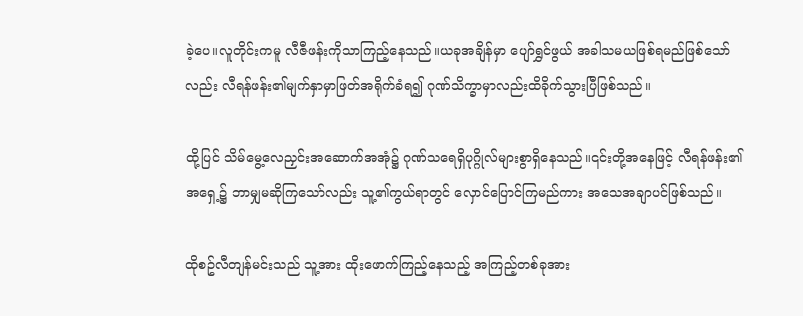ခဲ့ပေ။လူတိုင်းကမူ လီဇီဖန်းကိုသာကြည့်နေသည်။ယခုအချိန်မှာ ပျော်ရွှင်ဖွယ် အခါသမယဖြစ်ရမည်ဖြစ်သော်လည်း လီရန်ဖန်း၏မျက်နှာမှာဖြတ်အရိုက်ခံရ၍ ဂုဏ်သိက္ခာမှာလည်းထိခိုက်သွားပြီဖြစ်သည်။

ထို့ပြင် သိမ်မွေ့လေညှင်းအဆောက်အအုံ၌ ဂုဏ်သရေရှိပုဂ္ဂိုလ်များစွာရှိနေသည်။၎င်းတို့အနေဖြင့် လီရန်ဖန်း၏အရှေ့၌ ဘာမျှမဆိုကြသော်လည်း သူ့၏ကွယ်ရာတွင် လှောင်ပြောင်ကြမည်ကား အသေအချာပင်ဖြစ်သည်။

ထိုစဥ်လီတျန်မင်းသည် သူ့အား ထိုးဖောက်ကြည့်နေသည့် အကြည့်တစ်ခုအား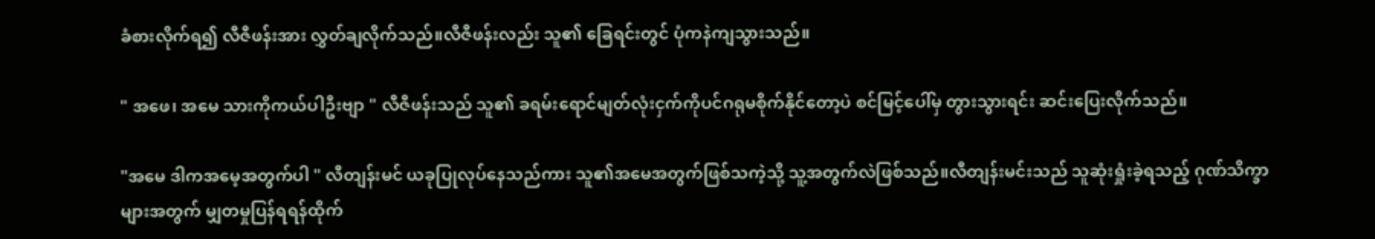ခံစားလိုက်ရ၍ လီဇီဖန်းအား လွှတ်ချလိုက်သည်။လီဇီဖန်းလည်း သူ၏ ခြေရင်းတွင် ပုံကနဲကျသွားသည်။

" အဖေ၊ အမေ သားကိုကယ်ပါဦးဗျာ " လီဇီဖန်းသည် သူ၏ ခရမ်းရောင်မျတ်လုံးငှက်ကိုပင်ဂရုမစိုက်နိုင်တော့ပဲ စင်မြင့်ပေါ်မှ တွားသွားရင်း ဆင်းပြေးလိုက်သည်။

"အမေ ဒါကအမေ့အတွက်ပါ " လီတျန်းမင် ယခုပြုလုပ်နေသည်ကား သူ၏အမေအတွက်ဖြစ်သကဲ့သို့ သူ့အတွက်လဲဖြစ်သည်။လီတျန်းမင်းသည် သူဆုံးရှုံးခဲ့ရသည့် ဂုဏ်သိက္ခာများအတွက် မျှတမှုပြန်ရရန်ထိုက်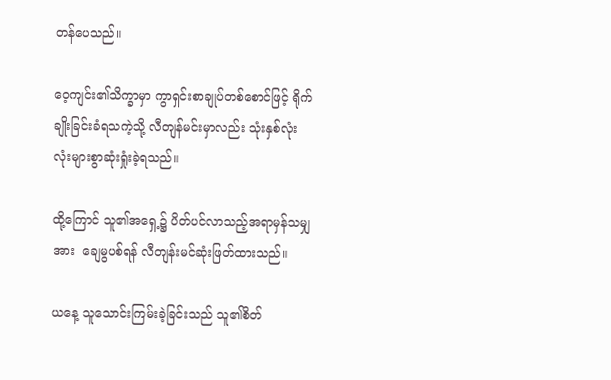တန်ပေသည်။

ဝေ့ကျင်း၏သိက္ခာမှာ ကွာရှင်းစာချုပ်တစ်စောင်ဖြင့် ရိုက်ချိုးခြင်းခံရသကဲ့သို့ လီတျန်မင်းမှာလည်း သုံးနှစ်လုံးလုံးများစွာဆုံးရှုံးခဲ့ရသည်။

ထို့ကြောင် သူ၏အရှေ့၌ ပိတ်ပင်လာသည့်အရာမှန်သမျှအား  ချေမွပစ်ရန် လီတျန်းမင်ဆုံးဖြတ်ထားသည်။

ယနေ့ သူသောင်းကြမ်းခဲ့ခြင်းသည် သူ၏စိတ်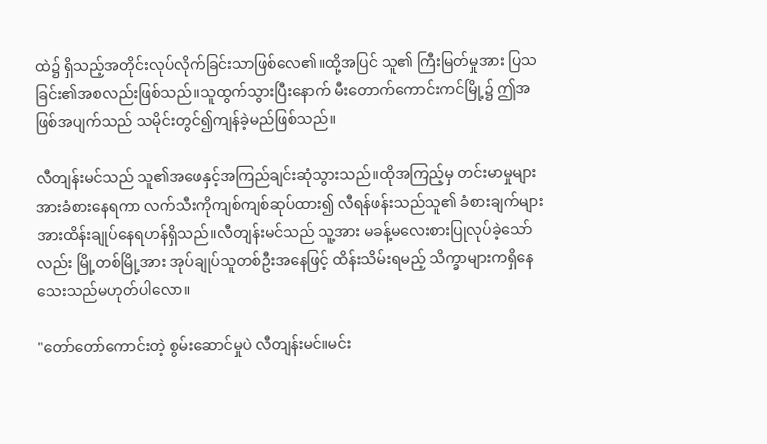ထဲ၌ ရှိသည့်အတိုင်းလုပ်လိုက်ခြင်းသာဖြစ်လေ၏။ထို့အပြင် သူ၏ ကြီးမြတ်မှုအား ပြသခြင်း၏အစလည်းဖြစ်သည်။သူထွက်သွားပြီးနောက် မီးတောက်ကောင်းကင်မြို့၌ ဤအဖြစ်အပျက်သည် သမိုင်းတွင်၍ကျန်ခဲ့မည်ဖြစ်သည်။

လီတျန်းမင်သည် သူ၏အဖေနှင့်အကြည်ချင်းဆုံသွားသည်။ထိုအကြည့်မှ တင်းမာမှုများအားခံစားနေရကာ လက်သီးကိုကျစ်ကျစ်ဆုပ်ထား၍ လီရန်ဖန်းသည်သူ၏ ခံစားချက်များအားထိန်းချုပ်နေရဟန်ရှိသည်။လီတျန်းမင်သည် သူ့အား မခန့်မလေးစားပြုလုပ်ခဲ့သော်လည်း မြို့တစ်မြို့အား အုပ်ချုပ်သူတစ်ဦးအနေဖြင့် ထိန်းသိမ်းရမည့် သိက္ခာများကရှိနေသေးသည်မဟုတ်ပါလော။

"တော်တော်ကောင်းတဲ့ စွမ်းဆောင်မှုပဲ လီတျန်းမင်။မင်း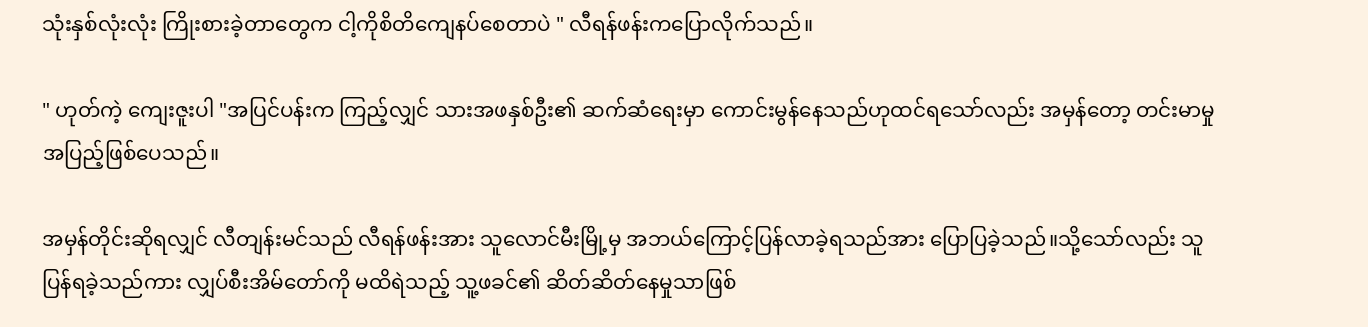သုံးနှစ်လုံးလုံး ကြိုးစားခဲ့တာတွေက ငါ့ကိုစိတိကျေနပ်စေတာပဲ " လီရန်ဖန်းကပြောလိုက်သည်။

" ဟုတ်ကဲ့ ကျေးဇူးပါ "အပြင်ပန်းက ကြည့်လျှင် သားအဖနှစ်ဦး၏ ဆက်ဆံရေးမှာ ကောင်းမွန်နေသည်ဟုထင်ရသော်လည်း အမှန်တော့ တင်းမာမှုအပြည့်ဖြစ်ပေသည်။

အမှန်တိုင်းဆိုရလျှင် လီတျန်းမင်သည် လီရန်ဖန်းအား သူလောင်မီးမြို့မှ အဘယ်ကြောင့်ပြန်လာခဲ့ရသည်အား ပြောပြခဲ့သည်။သို့သော်လည်း သူပြန်ရခဲ့သည်ကား လျှပ်စီးအိမ်တော်ကို မထိရဲသည့် သူ့ဖခင်၏ ဆိတ်ဆိတ်နေမှုသာဖြစ်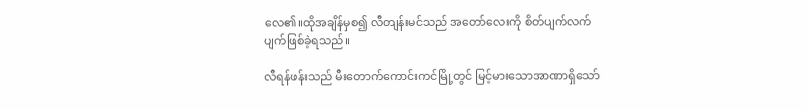လေ၏။ထိုအချိန်မှစ၍ လီတျန်းမင်သည် အတော်လေးကို စိတ်ပျက်လက်ပျက်ဖြစ်ခဲ့ရသည်။

လီရန်ဖန်းသည် မီးတောက်ကောင်းကင်မြို့တွင် မြင့်မားသောအာဏာရှိသော်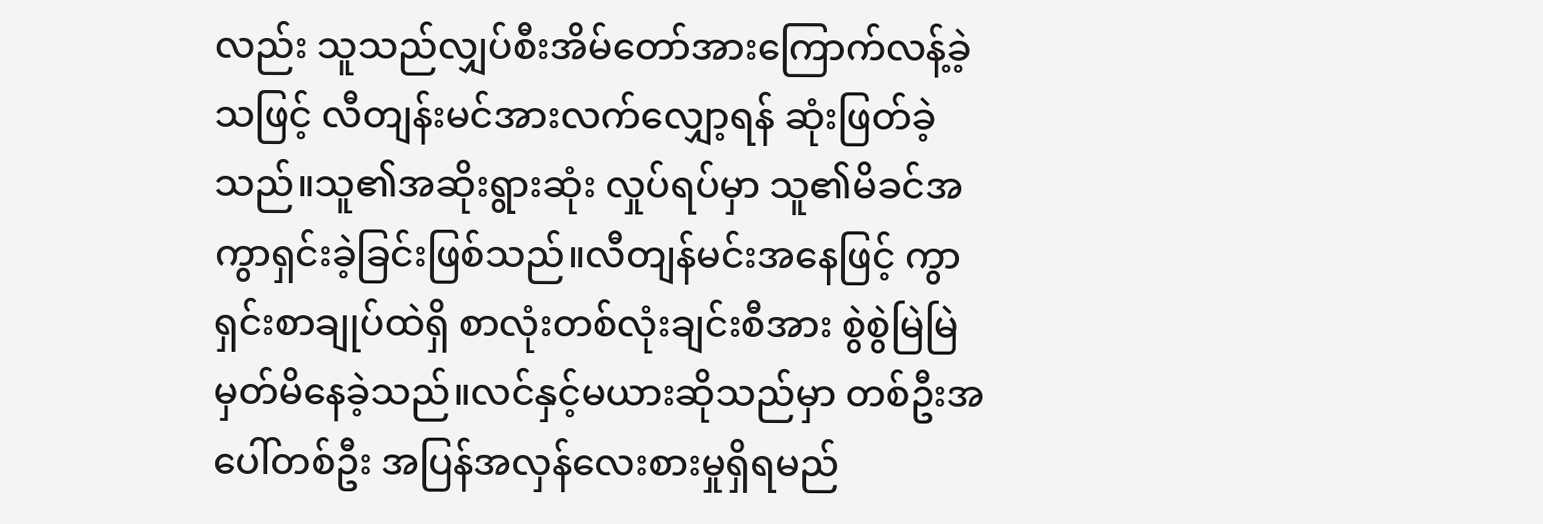လည်း သူသည်လျှပ်စီးအိမ်တော်အားကြောက်လန့်ခဲ့သဖြင့် လီတျန်းမင်အားလက်လျှော့ရန် ဆုံးဖြတ်ခဲ့သည်။သူ၏အဆိုးရွားဆုံး လှုပ်ရပ်မှာ သူ၏မိခင်အ ကွာရှင်းခဲ့ခြင်းဖြစ်သည်။လီတျန်မင်းအနေဖြင့် ကွာရှင်းစာချုပ်ထဲရှိ စာလုံးတစ်လုံးချင်းစီအား စွဲစွဲမြဲမြဲမှတ်မိနေခဲ့သည်။လင်နှင့်မယားဆိုသည်မှာ တစ်ဦးအပေါ်တစ်ဦး အပြန်အလှန်လေးစားမှုရှိရမည်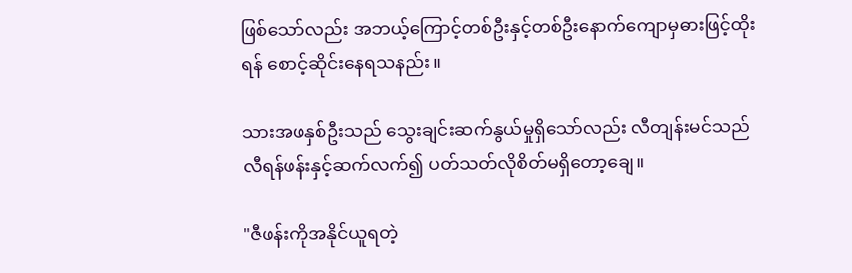ဖြစ်သော်လည်း အဘယ့်ကြောင့်တစ်ဦးနှင့်တစ်ဦးနောက်ကျောမှဓားဖြင့်ထိုးရန် စောင့်ဆိုင်းနေရသနည်း။

သားအဖနှစ်ဦးသည် သွေးချင်းဆက်နွယ်မှုရှိသော်လည်း လီတျန်းမင်သည် လီရန်ဖန်းနှင့်ဆက်လက်၍ ပတ်သတ်လိုစိတ်မရှိတော့ချေ။

"ဇီဖန်းကိုအနိုင်ယူရတဲ့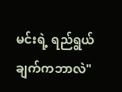မင်းရဲ့ ရည်ရွယ်ချက်ကဘာလဲ"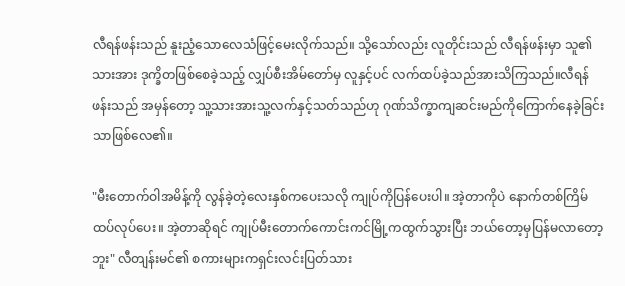လီရန်ဖန်းသည် နူးညံ့သောလေသံဖြင့်မေးလိုက်သည်။ သို့သော်လည်း လူတိုင်းသည် လီရန်ဖန်းမှာ သူ၏သားအား ဒုက္ခိတဖြစ်စေခဲ့သည့် လျှပ်စီးအိမ်တော်မှ လူနှင့်ပင် လက်ထပ်ခဲ့သည်အားသိကြသည်။လီရန်ဖန်းသည် အမှန်တော့ သူ့သားအားသူ့လက်နှင့်သတ်သည်ဟု ဂုဏ်သိက္ခာကျဆင်းမည်ကိုကြောက်နေခဲ့ခြင်းသာဖြစ်လေ၏။

"မီးတောက်ဝါအမိန့်ကို လွန်ခဲ့တဲ့လေးနှစ်ကပေးသလို ကျုပ်ကိုပြန်ပေးပါ။ အဲ့တာကိုပဲ နောက်တစ်ကြိမ်ထပ်လုပ်ပေး။ အဲ့တာဆိုရင် ကျုပ်မီးတောက်ကောင်းကင်မြို့ကထွက်သွားပြီး ဘယ်တော့မှပြန်မလာတော့ဘူး" လီတျန်းမင်၏ စကားများကရှင်းလင်းပြတ်သား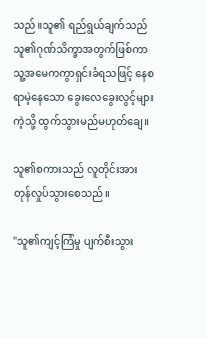သည်။သူ၏ ရည်ရွယ်ချက်သည် သူ၏ဂုဏ်သိက္ခာအတွက်ဖြစ်ကာ သူ့အမေကကွာရှင်းခံရသဖြင့် နေစရာမဲ့နေသော ခွေးလေခွေးလွင့်များကဲ့သို့ ထွက်သွားမည်မဟုတ်ချေ။

သူ၏စကားသည် လူတိုင်းအားတုန်လှုပ်သွားစေသည်။

"သူ၏ကျင့်ကြံမှု ပျက်စီးသွား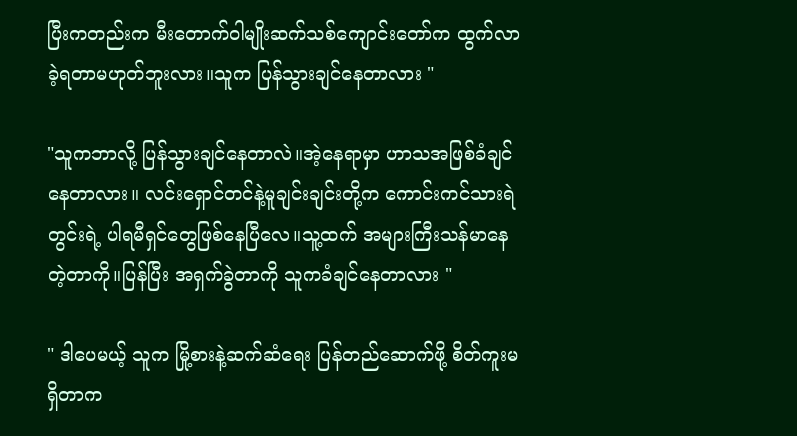ပြီးကတည်းက မီးတောက်ဝါမျိုးဆက်သစ်ကျောင်းတော်က ထွက်လာခဲ့ရတာမဟုတ်ဘူးလား။သူက ပြန်သွားချင်နေတာလား "

"သူကဘာလို့ ပြန်သွားချင်နေတာလဲ။အဲ့နေရာမှာ ဟာသအဖြစ်ခံချင်နေတာလား။ လင်းရှောင်တင်နဲ့မူချင်းချင်းတို့က ကောင်းကင်သားရဲတွင်းရဲ့ ပါရမီရှင်တွေဖြစ်နေပြီလေ။သူ့ထက် အများကြီးသန်မာနေတဲ့တာကို။ပြန်ပြီး အရှက်ခွဲတာကို သူကခံချင်နေတာလား "

" ဒါပေမယ့် သူက မြို့စားနဲ့ဆက်ဆံရေး ပြန်တည်ဆောက်ဖို့ စိတ်ကူးမရှိတာက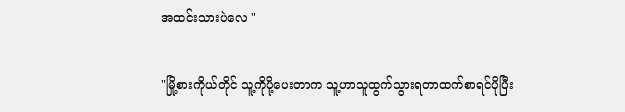အထင်းသားပဲလေ "

"မြို့စားကိုယ်တိုင် သူ့ကိုပို့ပေးတာက သူ့ဟာသူထွက်သွားရတာထက်စာရင်ပိုပြီး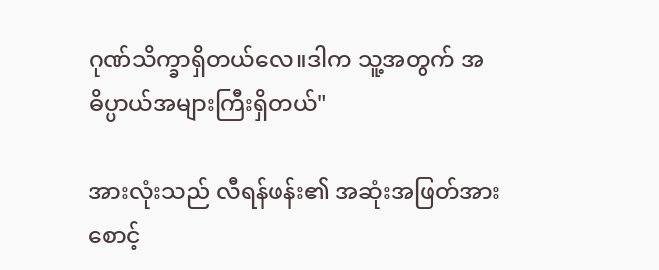ဂုဏ်သိက္ခာရှိတယ်လေ။ဒါက သူ့အတွက် အဓိပ္ပာယ်အများကြီးရှိတယ်"

အားလုံးသည် လီရန်ဖန်း၏ အဆုံးအဖြတ်အား စောင့်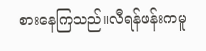စားနေကြသည်။လီရန်ဖန်းကမူ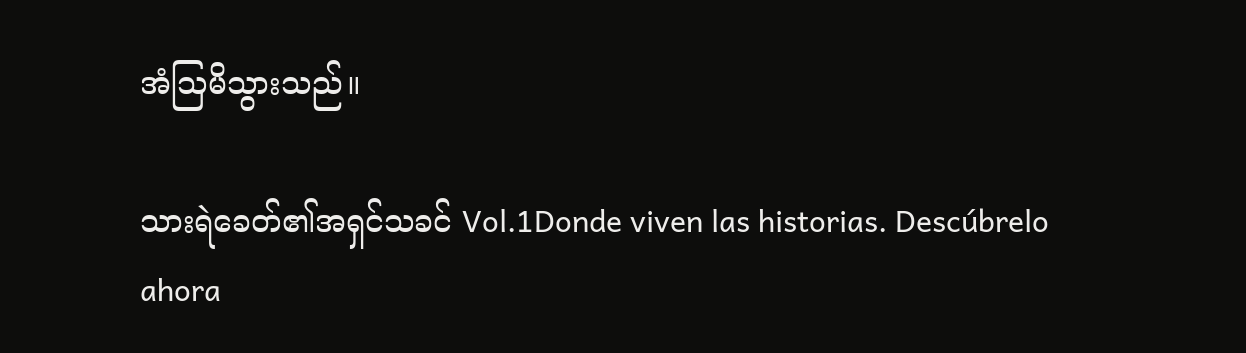အံသြမိသွားသည်။

သားရဲခေတ်၏အရှင်သခင် Vol.1Donde viven las historias. Descúbrelo ahora